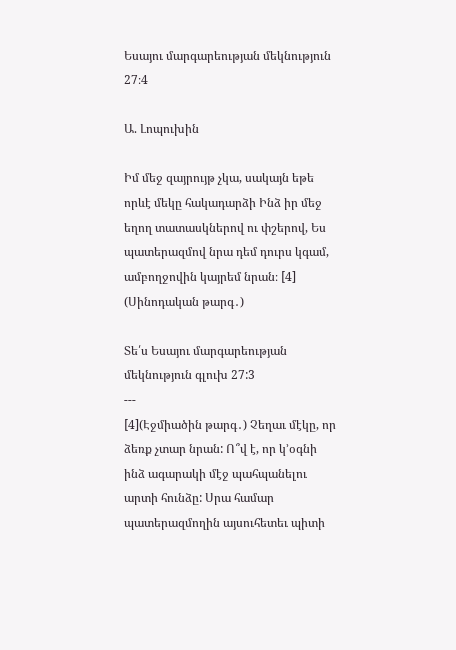Եսայու մարգարեության մեկնություն 27։4

Ա. Լոպուխին

Իմ մեջ զայրույթ չկա, սակայն եթե որևէ մեկը հակադարձի Ինձ իր մեջ եղող տատասկներով ու փշերով, Ես պատերազմով նրա դեմ դուրս կգամ, ամբողջովին կայրեմ նրան։ [4] (Սինոդական թարգ․)

Տե՛ս Եսայու մարգարեության մեկնություն գլուխ 27:3
---
[4](Էջմիածին թարգ․) Չեղաւ մէկը, որ ձեռք չտար նրան: Ո՞վ է, որ կ՚օգնի ինձ ագարակի մէջ պահպանելու արտի հունձը: Սրա համար պատերազմողին այսուհետեւ պիտի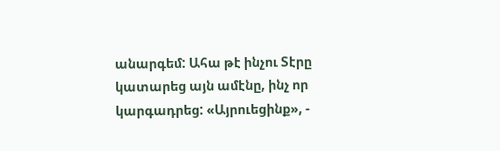անարգեմ: Ահա թէ ինչու Տէրը կատարեց այն ամէնը, ինչ որ կարգադրեց: «Այրուեցինք», -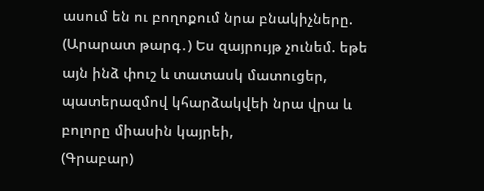ասում են ու բողոքում նրա բնակիչները.
(Արարատ թարգ․) Ես զայրույթ չունեմ. եթե այն ինձ փուշ և տատասկ մատուցեր, պատերազմով կհարձակվեի նրա վրա և բոլորը միասին կայրեի,
(Գրաբար)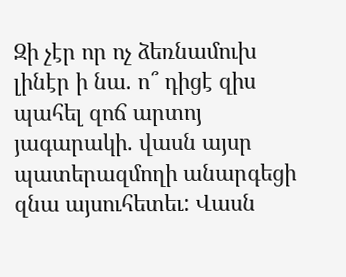Զի չէր որ ոչ ձեռնամուխ լինէր ի նա. ո՞ դիցէ զիս պահել զոճ արտոյ յագարակի. վասն այսր պատերազմողի անարգեցի զնա այսուհետեւ: Վասն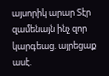այսորիկ արար Տէր զամենայն ինչ զոր կարգեաց. այրեցաք ասէ.